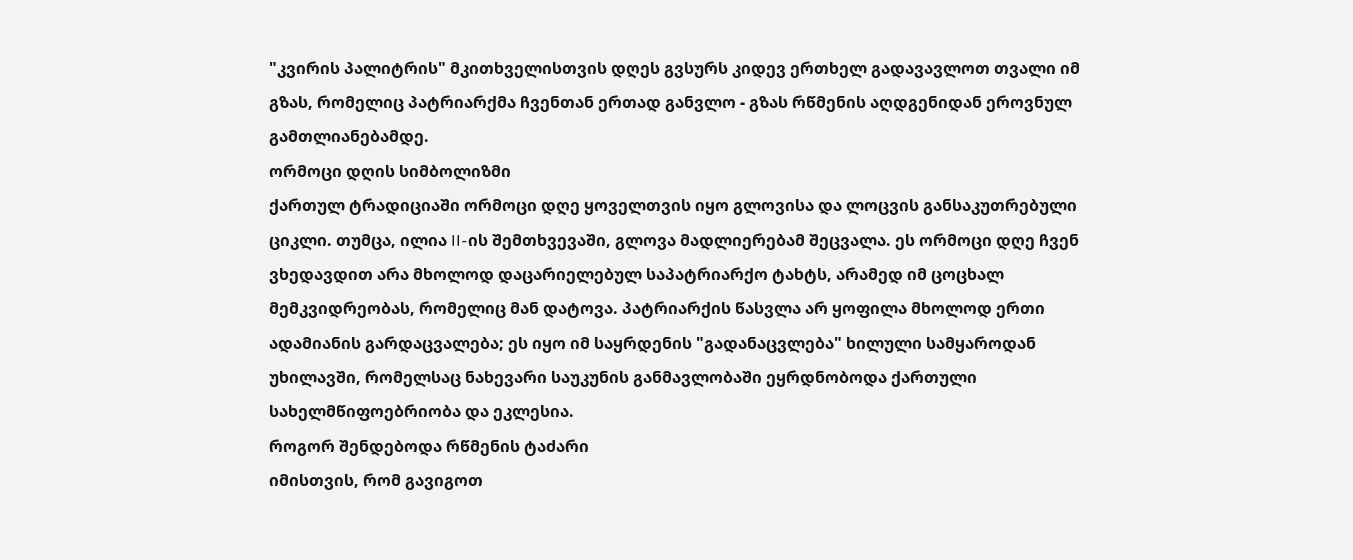"კვირის პალიტრის" მკითხველისთვის დღეს გვსურს კიდევ ერთხელ გადავავლოთ თვალი იმ გზას, რომელიც პატრიარქმა ჩვენთან ერთად განვლო - გზას რწმენის აღდგენიდან ეროვნულ გამთლიანებამდე.
ორმოცი დღის სიმბოლიზმი
ქართულ ტრადიციაში ორმოცი დღე ყოველთვის იყო გლოვისა და ლოცვის განსაკუთრებული ციკლი. თუმცა, ილია II-ის შემთხვევაში, გლოვა მადლიერებამ შეცვალა. ეს ორმოცი დღე ჩვენ ვხედავდით არა მხოლოდ დაცარიელებულ საპატრიარქო ტახტს, არამედ იმ ცოცხალ მემკვიდრეობას, რომელიც მან დატოვა. პატრიარქის წასვლა არ ყოფილა მხოლოდ ერთი ადამიანის გარდაცვალება; ეს იყო იმ საყრდენის "გადანაცვლება" ხილული სამყაროდან უხილავში, რომელსაც ნახევარი საუკუნის განმავლობაში ეყრდნობოდა ქართული სახელმწიფოებრიობა და ეკლესია.
როგორ შენდებოდა რწმენის ტაძარი
იმისთვის, რომ გავიგოთ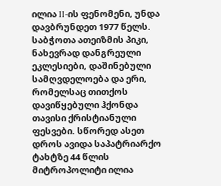ილია II-ის ფენომენი, უნდა დავბრუნდეთ 1977 წელს. საბჭოთა ათეიზმის პიკი, ნახევრად დანგრეული ეკლესიები, დაშინებული სამღვდელოება და ერი, რომელსაც თითქოს დავიწყებული ჰქონდა თავისი ქრისტიანული ფესვები. სწორედ ასეთ დროს ავიდა საპატრიარქო ტახტზე 44 წლის მიტროპოლიტი ილია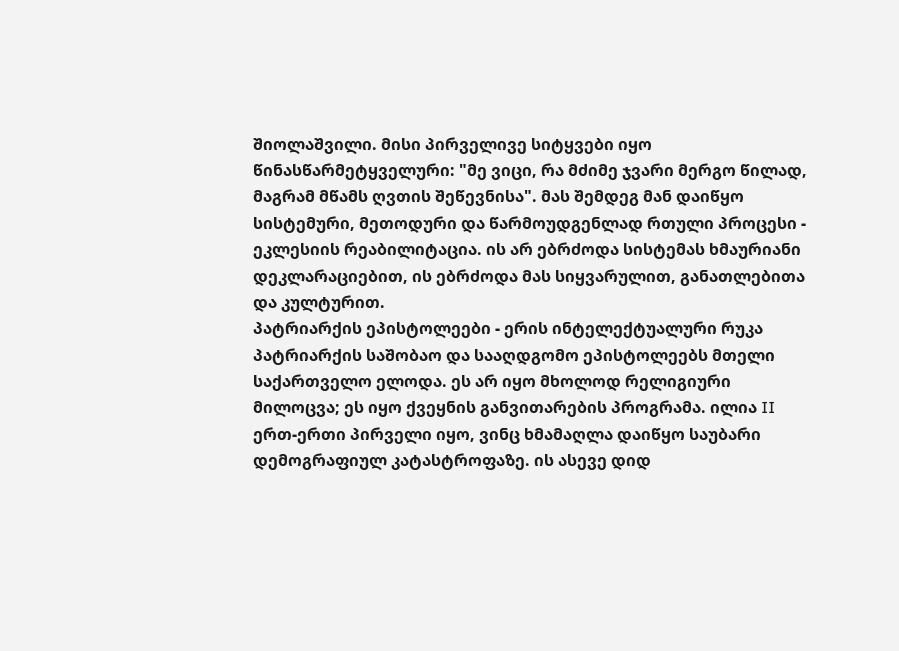შიოლაშვილი. მისი პირველივე სიტყვები იყო წინასწარმეტყველური: "მე ვიცი, რა მძიმე ჯვარი მერგო წილად, მაგრამ მწამს ღვთის შეწევნისა". მას შემდეგ მან დაიწყო სისტემური, მეთოდური და წარმოუდგენლად რთული პროცესი - ეკლესიის რეაბილიტაცია. ის არ ებრძოდა სისტემას ხმაურიანი დეკლარაციებით, ის ებრძოდა მას სიყვარულით, განათლებითა და კულტურით.
პატრიარქის ეპისტოლეები - ერის ინტელექტუალური რუკა
პატრიარქის საშობაო და სააღდგომო ეპისტოლეებს მთელი საქართველო ელოდა. ეს არ იყო მხოლოდ რელიგიური მილოცვა; ეს იყო ქვეყნის განვითარების პროგრამა. ილია II ერთ-ერთი პირველი იყო, ვინც ხმამაღლა დაიწყო საუბარი დემოგრაფიულ კატასტროფაზე. ის ასევე დიდ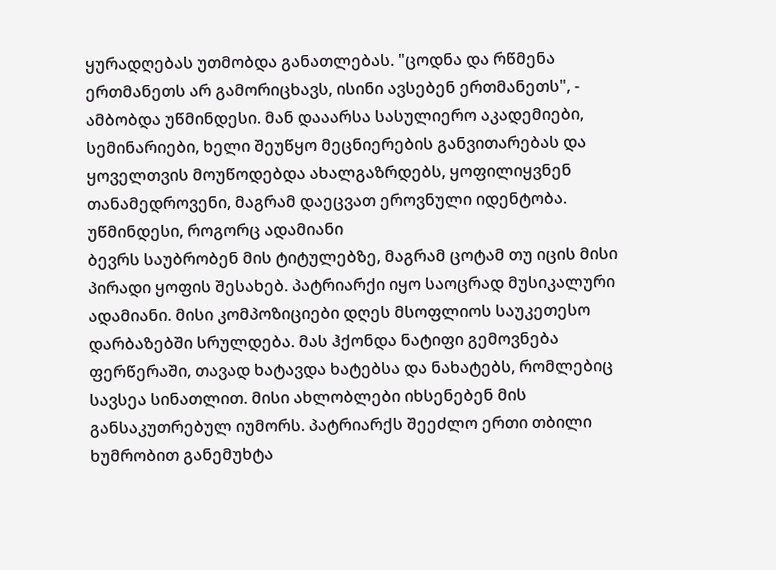ყურადღებას უთმობდა განათლებას. "ცოდნა და რწმენა ერთმანეთს არ გამორიცხავს, ისინი ავსებენ ერთმანეთს", - ამბობდა უწმინდესი. მან დააარსა სასულიერო აკადემიები, სემინარიები, ხელი შეუწყო მეცნიერების განვითარებას და ყოველთვის მოუწოდებდა ახალგაზრდებს, ყოფილიყვნენ თანამედროვენი, მაგრამ დაეცვათ ეროვნული იდენტობა.
უწმინდესი, როგორც ადამიანი
ბევრს საუბრობენ მის ტიტულებზე, მაგრამ ცოტამ თუ იცის მისი პირადი ყოფის შესახებ. პატრიარქი იყო საოცრად მუსიკალური ადამიანი. მისი კომპოზიციები დღეს მსოფლიოს საუკეთესო დარბაზებში სრულდება. მას ჰქონდა ნატიფი გემოვნება ფერწერაში, თავად ხატავდა ხატებსა და ნახატებს, რომლებიც სავსეა სინათლით. მისი ახლობლები იხსენებენ მის განსაკუთრებულ იუმორს. პატრიარქს შეეძლო ერთი თბილი ხუმრობით განემუხტა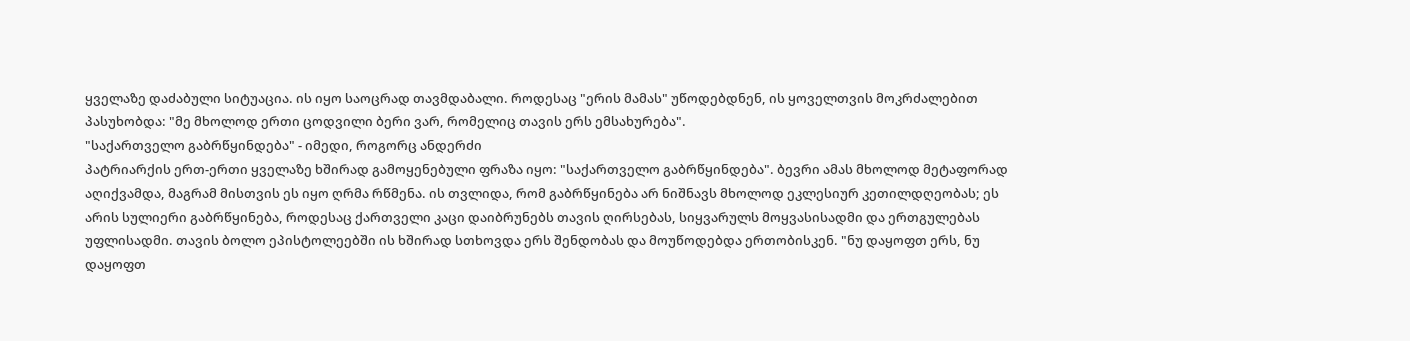ყველაზე დაძაბული სიტუაცია. ის იყო საოცრად თავმდაბალი. როდესაც "ერის მამას" უწოდებდნენ, ის ყოველთვის მოკრძალებით პასუხობდა: "მე მხოლოდ ერთი ცოდვილი ბერი ვარ, რომელიც თავის ერს ემსახურება".
"საქართველო გაბრწყინდება" - იმედი, როგორც ანდერძი
პატრიარქის ერთ-ერთი ყველაზე ხშირად გამოყენებული ფრაზა იყო: "საქართველო გაბრწყინდება". ბევრი ამას მხოლოდ მეტაფორად აღიქვამდა, მაგრამ მისთვის ეს იყო ღრმა რწმენა. ის თვლიდა, რომ გაბრწყინება არ ნიშნავს მხოლოდ ეკლესიურ კეთილდღეობას; ეს არის სულიერი გაბრწყინება, როდესაც ქართველი კაცი დაიბრუნებს თავის ღირსებას, სიყვარულს მოყვასისადმი და ერთგულებას უფლისადმი. თავის ბოლო ეპისტოლეებში ის ხშირად სთხოვდა ერს შენდობას და მოუწოდებდა ერთობისკენ. "ნუ დაყოფთ ერს, ნუ დაყოფთ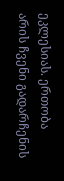ეკლესიას. ერთობა არის ჩვენი გადარჩენის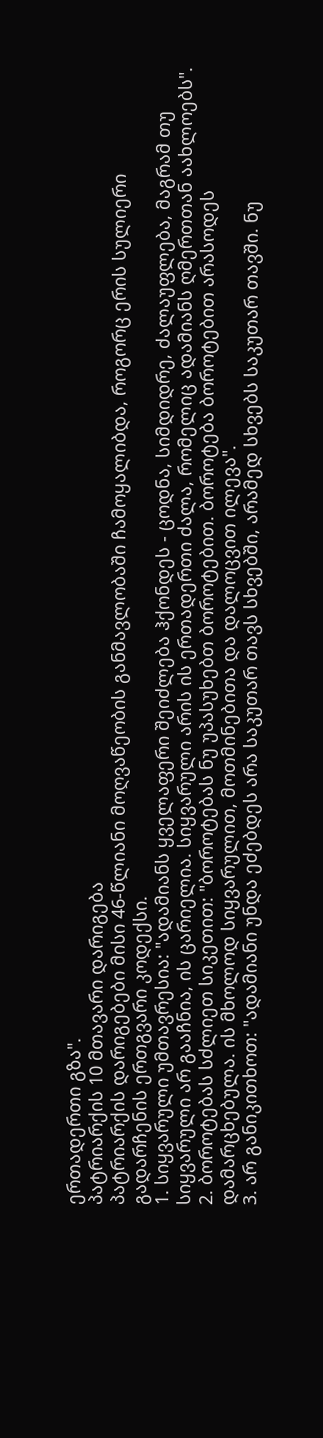ერთადერთი გზა".
პატრიარქის 10 მთავარი დარიგება
პატრიარქის დარიგებები მისი 46-წლიანი მოღვაწეობის განმავლობაში ჩამოყალიბდა, როგორც ერის სულიერი გადარჩენის ერთგვარი კოდექსი.
1. სიყვარული უმთავრესია: "ადამიანს ყველაფერი შეიძლება ჰქონდეს - ცოდნა, სიმდიდრე, ძალაუფლება, მაგრამ თუ სიყვარული არ გააჩნია, ის ცარიელია. სიყვარული არის ის ერთადერთი ძალა, რომელიც ადამიანს ღმერთთან აახლოებს".
2. ბოროტებას სძლიეთ სიკეთით: "ბოროტებას ნუ უპასუხებთ ბოროტებით. ბოროტება ბოროტებით არასოდეს დამარცხებულა. ის მხოლოდ სიყვარულით, მოთმინებითა და დალოცვით ილევა".
3. არ განიკითხოთ: "ადამიანი უნდა ეძებდეს არა საკუთარ თავს სხვებში, არამედ სხვებს საკუთარ თავში. ნუ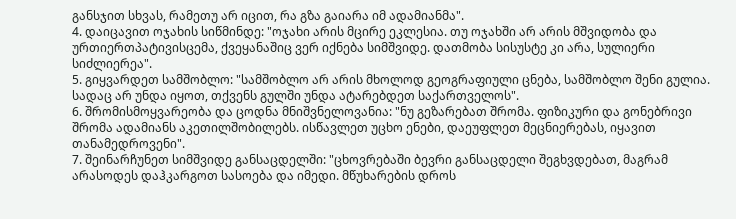განსჯით სხვას, რამეთუ არ იცით, რა გზა გაიარა იმ ადამიანმა".
4. დაიცავით ოჯახის სიწმინდე: "ოჯახი არის მცირე ეკლესია. თუ ოჯახში არ არის მშვიდობა და ურთიერთპატივისცემა, ქვეყანაშიც ვერ იქნება სიმშვიდე. დათმობა სისუსტე კი არა, სულიერი სიძლიერეა".
5. გიყვარდეთ სამშობლო: "სამშობლო არ არის მხოლოდ გეოგრაფიული ცნება, სამშობლო შენი გულია. სადაც არ უნდა იყოთ, თქვენს გულში უნდა ატარებდეთ საქართველოს".
6. შრომისმოყვარეობა და ცოდნა მნიშვნელოვანია: "ნუ გეზარებათ შრომა. ფიზიკური და გონებრივი შრომა ადამიანს აკეთილშობილებს. ისწავლეთ უცხო ენები, დაეუფლეთ მეცნიერებას, იყავით თანამედროვენი".
7. შეინარჩუნეთ სიმშვიდე განსაცდელში: "ცხოვრებაში ბევრი განსაცდელი შეგხვდებათ, მაგრამ არასოდეს დაჰკარგოთ სასოება და იმედი. მწუხარების დროს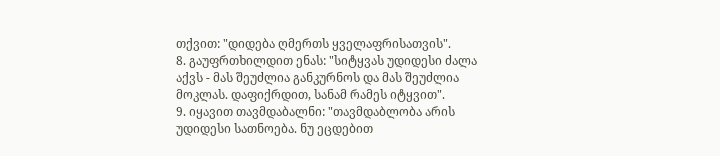თქვით: "დიდება ღმერთს ყველაფრისათვის".
8. გაუფრთხილდით ენას: "სიტყვას უდიდესი ძალა აქვს - მას შეუძლია განკურნოს და მას შეუძლია მოკლას. დაფიქრდით, სანამ რამეს იტყვით".
9. იყავით თავმდაბალნი: "თავმდაბლობა არის უდიდესი სათნოება. ნუ ეცდებით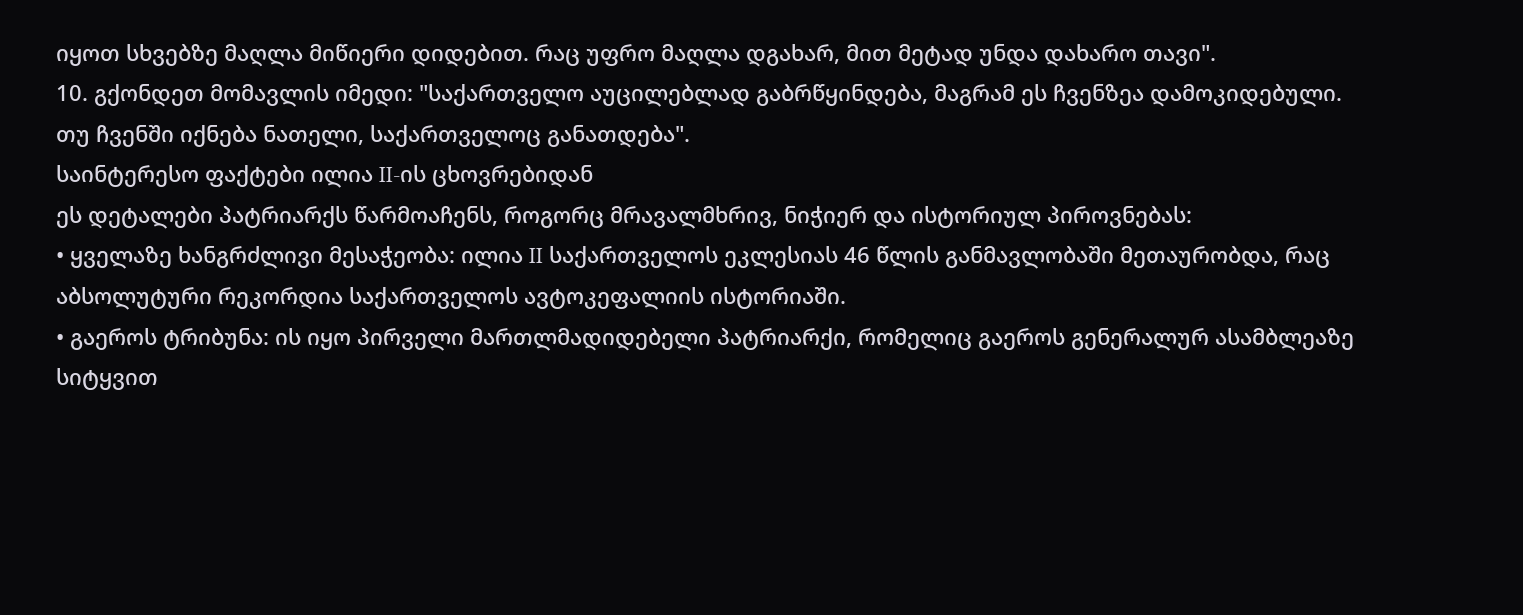იყოთ სხვებზე მაღლა მიწიერი დიდებით. რაც უფრო მაღლა დგახარ, მით მეტად უნდა დახარო თავი".
10. გქონდეთ მომავლის იმედი: "საქართველო აუცილებლად გაბრწყინდება, მაგრამ ეს ჩვენზეა დამოკიდებული. თუ ჩვენში იქნება ნათელი, საქართველოც განათდება".
საინტერესო ფაქტები ილია II-ის ცხოვრებიდან
ეს დეტალები პატრიარქს წარმოაჩენს, როგორც მრავალმხრივ, ნიჭიერ და ისტორიულ პიროვნებას:
• ყველაზე ხანგრძლივი მესაჭეობა: ილია II საქართველოს ეკლესიას 46 წლის განმავლობაში მეთაურობდა, რაც აბსოლუტური რეკორდია საქართველოს ავტოკეფალიის ისტორიაში.
• გაეროს ტრიბუნა: ის იყო პირველი მართლმადიდებელი პატრიარქი, რომელიც გაეროს გენერალურ ასამბლეაზე სიტყვით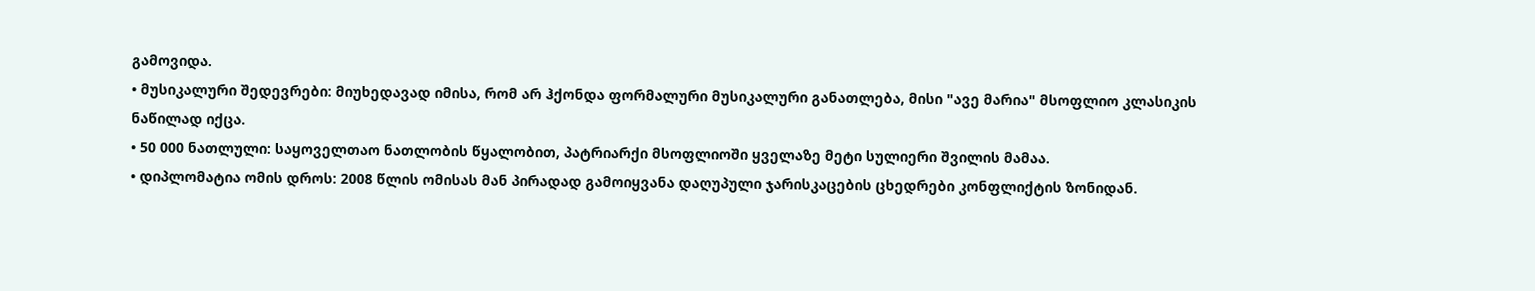გამოვიდა.
• მუსიკალური შედევრები: მიუხედავად იმისა, რომ არ ჰქონდა ფორმალური მუსიკალური განათლება, მისი "ავე მარია" მსოფლიო კლასიკის ნაწილად იქცა.
• 50 000 ნათლული: საყოველთაო ნათლობის წყალობით, პატრიარქი მსოფლიოში ყველაზე მეტი სულიერი შვილის მამაა.
• დიპლომატია ომის დროს: 2008 წლის ომისას მან პირადად გამოიყვანა დაღუპული ჯარისკაცების ცხედრები კონფლიქტის ზონიდან.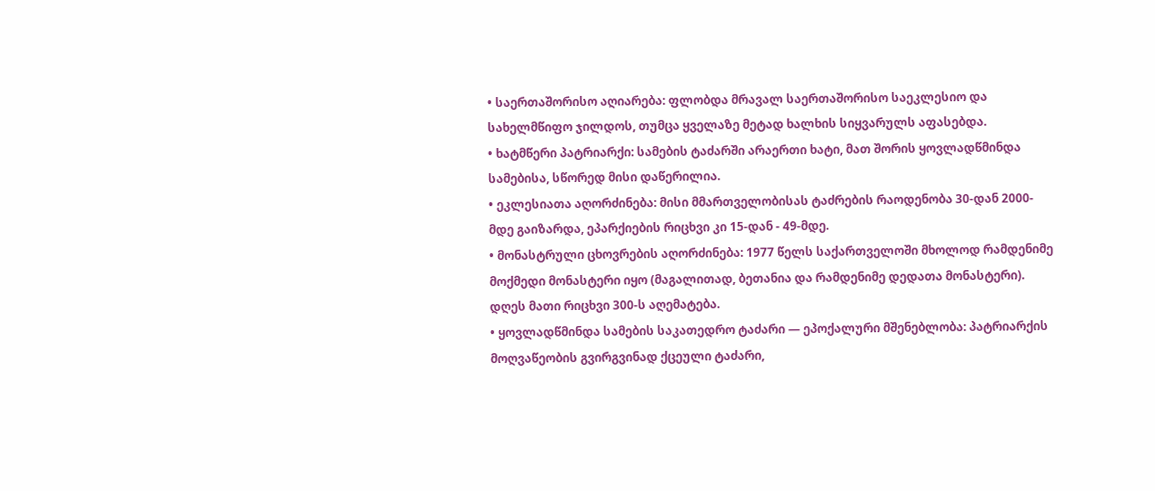• საერთაშორისო აღიარება: ფლობდა მრავალ საერთაშორისო საეკლესიო და სახელმწიფო ჯილდოს, თუმცა ყველაზე მეტად ხალხის სიყვარულს აფასებდა.
• ხატმწერი პატრიარქი: სამების ტაძარში არაერთი ხატი, მათ შორის ყოვლადწმინდა სამებისა, სწორედ მისი დაწერილია.
• ეკლესიათა აღორძინება: მისი მმართველობისას ტაძრების რაოდენობა 30-დან 2000-მდე გაიზარდა, ეპარქიების რიცხვი კი 15-დან - 49-მდე.
• მონასტრული ცხოვრების აღორძინება: 1977 წელს საქართველოში მხოლოდ რამდენიმე მოქმედი მონასტერი იყო (მაგალითად, ბეთანია და რამდენიმე დედათა მონასტერი). დღეს მათი რიცხვი 300-ს აღემატება.
• ყოვლადწმინდა სამების საკათედრო ტაძარი — ეპოქალური მშენებლობა: პატრიარქის მოღვაწეობის გვირგვინად ქცეული ტაძარი,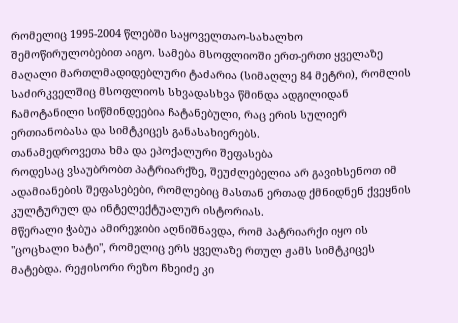რომელიც 1995-2004 წლებში საყოველთაო-სახალხო შემოწირულობებით აიგო. სამება მსოფლიოში ერთ-ერთი ყველაზე მაღალი მართლმადიდებლური ტაძარია (სიმაღლე 84 მეტრი), რომლის საძირკველშიც მსოფლიოს სხვადასხვა წმინდა ადგილიდან ჩამოტანილი სიწმინდეებია ჩატანებული, რაც ერის სულიერ ერთიანობასა და სიმტკიცეს განასახიერებს.
თანამედროვეთა ხმა და ეპოქალური შეფასება
როდესაც ვსაუბრობთ პატრიარქზე, შეუძლებელია არ გავიხსენოთ იმ ადამიანების შეფასებები, რომლებიც მასთან ერთად ქმნიდნენ ქვეყნის კულტურულ და ინტელექტუალურ ისტორიას.
მწერალი ჭაბუა ამირეჯიბი აღნიშნავდა, რომ პატრიარქი იყო ის "ცოცხალი ხატი", რომელიც ერს ყველაზე რთულ ჟამს სიმტკიცეს მატებდა. რეჟისორი რეზო ჩხეიძე კი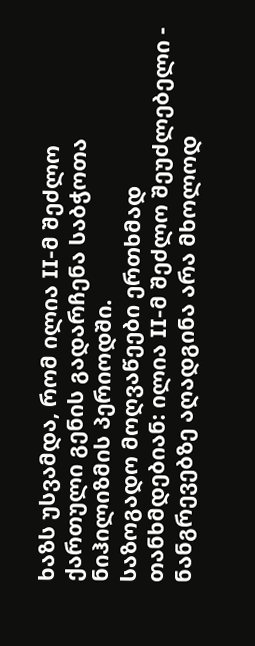ხაზს უსვამდა, რომ ილია II-მ შეძლო ქართული გენის გადარჩენა საბჭოთა ნიჰილიზმის პერიოდში.
საზოგადო მოღვაწეები ერთხმად თანხმდებიან: ილია II-მ შეძლო შეუძლებელი - ნანგრევებზე აღადგინა არა მხოლოდ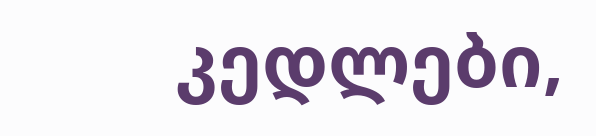კედლები,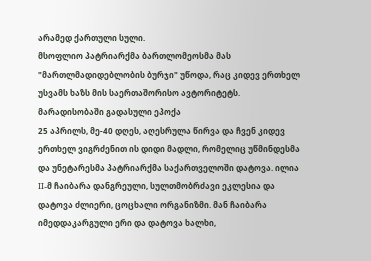არამედ ქართული სული.
მსოფლიო პატრიარქმა ბართლომეოსმა მას "მართლმადიდებლობის ბურჯი" უწოდა, რაც კიდევ ერთხელ უსვამს ხაზს მის საერთაშორისო ავტორიტეტს.
მარადისობაში გადასული ეპოქა
25 აპრილს, მე-40 დღეს, აღესრულა წირვა და ჩვენ კიდევ ერთხელ ვიგრძენით ის დიდი მადლი, რომელიც უწმინდესმა და უნეტარესმა პატრიარქმა საქართველოში დატოვა. ილია II-მ ჩაიბარა დანგრეული, სულთმობრძავი ეკლესია და დატოვა ძლიერი, ცოცხალი ორგანიზმი. მან ჩაიბარა იმედდაკარგული ერი და დატოვა ხალხი,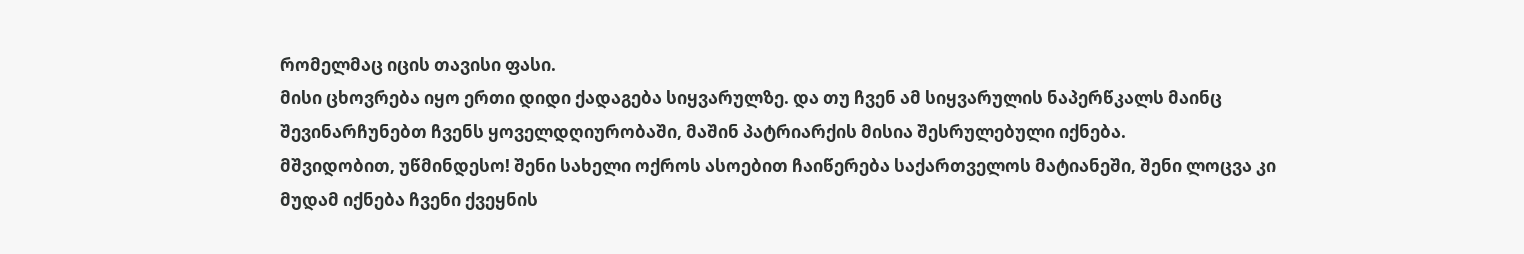რომელმაც იცის თავისი ფასი.
მისი ცხოვრება იყო ერთი დიდი ქადაგება სიყვარულზე. და თუ ჩვენ ამ სიყვარულის ნაპერწკალს მაინც შევინარჩუნებთ ჩვენს ყოველდღიურობაში, მაშინ პატრიარქის მისია შესრულებული იქნება.
მშვიდობით, უწმინდესო! შენი სახელი ოქროს ასოებით ჩაიწერება საქართველოს მატიანეში, შენი ლოცვა კი მუდამ იქნება ჩვენი ქვეყნის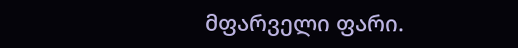მფარველი ფარი.